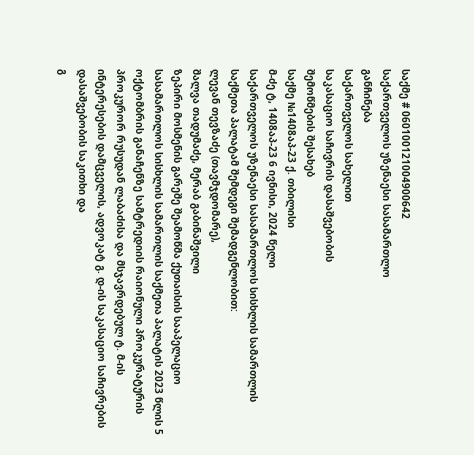საქმე # 060100121004900642
საქართველოს უზენაესი სასამართლო
განჩინება
საქართველოს სახელით
საკასაციო საჩივრის დასაშვებობის
შემოწმების შესახებ
საქმე №1408აპ-23 ქ. თბილისი
მ-ძე ტ, 1408აპ-23 6 ივნისი, 2024 წელი
საქართველოს უზენაესი სასამართლოს სისხლის სამართლის საქმეთა პალატამ შემდეგი შემადგენლობით:
ლევან თევზაძე (თავმჯდომარე),
შალვა თადუმაძე, მერაბ გაბინაშვილი
ზეპირი მოსმენის გარეშე შეამოწმა ქუთაისის სააპელაციო სასამართლოს სისხლის სამართლის საქმეთა პალატის 2023 წლის 5 ოქტომბრის განაჩენზე სამტრედიის რაიონული პროკურატურის პროკურორ რუსუდან ლაბაძისა და მსჯავრდებულ ტ. მ-ის ინტერესების დამცველის, ადვოკატ გ. დ-ის საკასაციო საჩივრების დასაშვებობის საკითხი და
გ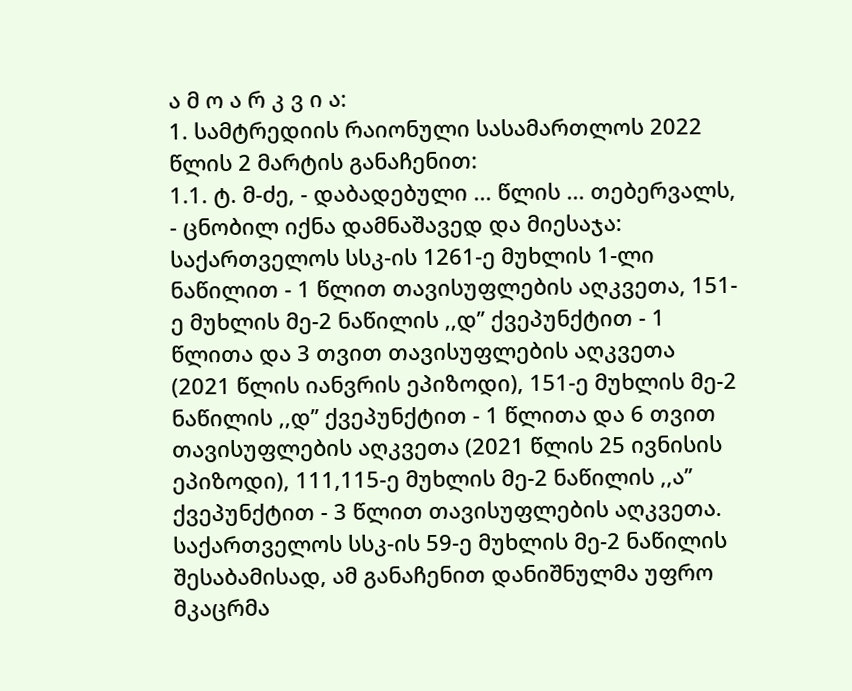ა მ ო ა რ კ ვ ი ა:
1. სამტრედიის რაიონული სასამართლოს 2022 წლის 2 მარტის განაჩენით:
1.1. ტ. მ-ძე, - დაბადებული ... წლის ... თებერვალს, - ცნობილ იქნა დამნაშავედ და მიესაჯა: საქართველოს სსკ-ის 1261-ე მუხლის 1-ლი ნაწილით - 1 წლით თავისუფლების აღკვეთა, 151-ე მუხლის მე-2 ნაწილის ,,დ’’ ქვეპუნქტით - 1 წლითა და 3 თვით თავისუფლების აღკვეთა (2021 წლის იანვრის ეპიზოდი), 151-ე მუხლის მე-2 ნაწილის ,,დ’’ ქვეპუნქტით - 1 წლითა და 6 თვით თავისუფლების აღკვეთა (2021 წლის 25 ივნისის ეპიზოდი), 111,115-ე მუხლის მე-2 ნაწილის ,,ა’’ ქვეპუნქტით - 3 წლით თავისუფლების აღკვეთა. საქართველოს სსკ-ის 59-ე მუხლის მე-2 ნაწილის შესაბამისად, ამ განაჩენით დანიშნულმა უფრო მკაცრმა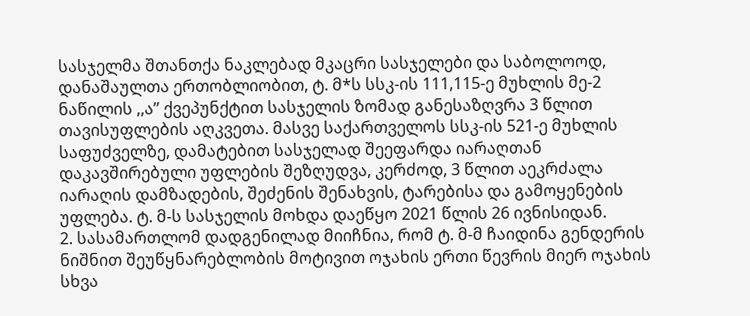სასჯელმა შთანთქა ნაკლებად მკაცრი სასჯელები და საბოლოოდ, დანაშაულთა ერთობლიობით, ტ. მ*ს სსკ-ის 111,115-ე მუხლის მე-2 ნაწილის ,,ა’’ ქვეპუნქტით სასჯელის ზომად განესაზღვრა 3 წლით თავისუფლების აღკვეთა. მასვე საქართველოს სსკ-ის 521-ე მუხლის საფუძველზე, დამატებით სასჯელად შეეფარდა იარაღთან დაკავშირებული უფლების შეზღუდვა, კერძოდ, 3 წლით აეკრძალა იარაღის დამზადების, შეძენის შენახვის, ტარებისა და გამოყენების უფლება. ტ. მ-ს სასჯელის მოხდა დაეწყო 2021 წლის 26 ივნისიდან.
2. სასამართლომ დადგენილად მიიჩნია, რომ ტ. მ-მ ჩაიდინა გენდერის ნიშნით შეუწყნარებლობის მოტივით ოჯახის ერთი წევრის მიერ ოჯახის სხვა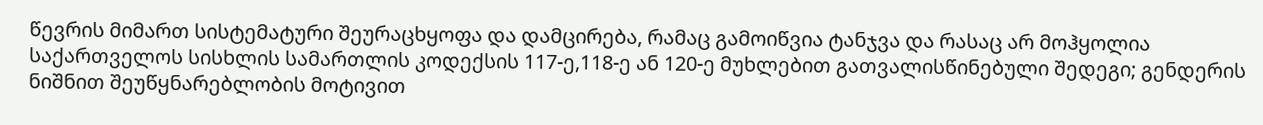წევრის მიმართ სისტემატური შეურაცხყოფა და დამცირება, რამაც გამოიწვია ტანჯვა და რასაც არ მოჰყოლია საქართველოს სისხლის სამართლის კოდექსის 117-ე,118-ე ან 120-ე მუხლებით გათვალისწინებული შედეგი; გენდერის ნიშნით შეუწყნარებლობის მოტივით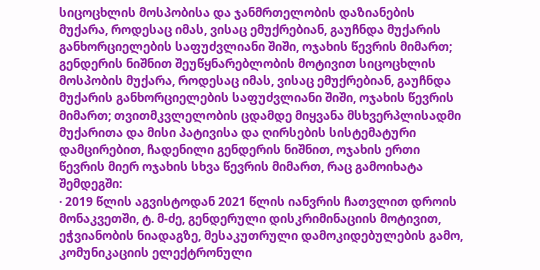სიცოცხლის მოსპობისა და ჯანმრთელობის დაზიანების მუქარა, როდესაც იმას, ვისაც ემუქრებიან, გაუჩნდა მუქარის განხორციელების საფუძვლიანი შიში, ოჯახის წევრის მიმართ; გენდერის ნიშნით შეუწყნარებლობის მოტივით სიცოცხლის მოსპობის მუქარა, როდესაც იმას, ვისაც ემუქრებიან, გაუჩნდა მუქარის განხორციელების საფუძვლიანი შიში, ოჯახის წევრის მიმართ; თვითმკვლელობის ცდამდე მიყვანა მსხვერპლისადმი მუქარითა და მისი პატივისა და ღირსების სისტემატური დამცირებით, ჩადენილი გენდერის ნიშნით, ოჯახის ერთი წევრის მიერ ოჯახის სხვა წევრის მიმართ, რაც გამოიხატა შემდეგში:
· 2019 წლის აგვისტოდან 2021 წლის იანვრის ჩათვლით დროის მონაკვეთში, ტ. მ-ძე, გენდერული დისკრიმინაციის მოტივით, ეჭვიანობის ნიადაგზე, მესაკუთრული დამოკიდებულების გამო, კომუნიკაციის ელექტრონული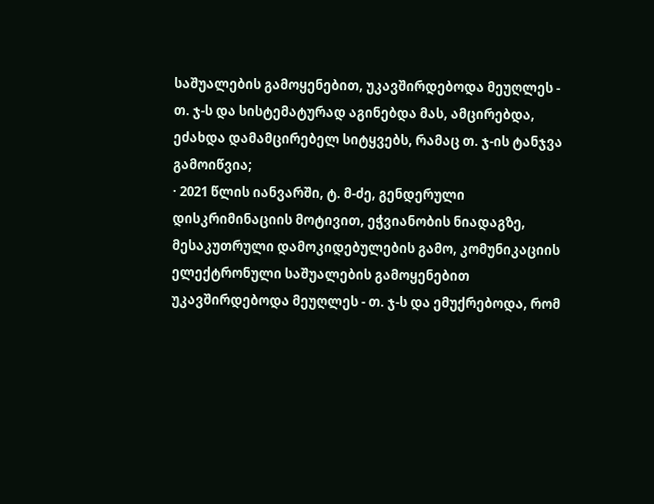საშუალების გამოყენებით, უკავშირდებოდა მეუღლეს - თ. ჯ-ს და სისტემატურად აგინებდა მას, ამცირებდა, ეძახდა დამამცირებელ სიტყვებს, რამაც თ. ჯ-ის ტანჯვა გამოიწვია;
· 2021 წლის იანვარში, ტ. მ-ძე, გენდერული დისკრიმინაციის მოტივით, ეჭვიანობის ნიადაგზე, მესაკუთრული დამოკიდებულების გამო, კომუნიკაციის ელექტრონული საშუალების გამოყენებით უკავშირდებოდა მეუღლეს - თ. ჯ-ს და ემუქრებოდა, რომ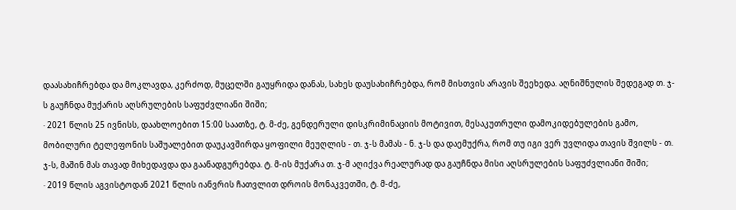დაასახიჩრებდა და მოკლავდა, კერძოდ, მუცელში გაუყრიდა დანას, სახეს დაუსახიჩრებდა, რომ მისთვის არავის შეეხედა. აღნიშნულის შედეგად თ. ჯ-ს გაუჩნდა მუქარის აღსრულების საფუძვლიანი შიში;
· 2021 წლის 25 ივნისს, დაახლოებით 15:00 საათზე, ტ. მ-ძე, გენდერული დისკრიმინაციის მოტივით, მესაკუთრული დამოკიდებულების გამო, მობილური ტელეფონის საშუალებით დაუკავშირდა ყოფილი მეუღლის - თ. ჯ-ს მამას - ნ. ჯ-ს და დაემუქრა, რომ თუ იგი ვერ უვლიდა თავის შვილს - თ. ჯ-ს, მაშინ მას თავად მიხედავდა და გაანადგურებდა. ტ. მ-ის მუქარა თ. ჯ-მ აღიქვა რეალურად და გაუჩნდა მისი აღსრულების საფუძვლიანი შიში;
· 2019 წლის აგვისტოდან 2021 წლის იანვრის ჩათვლით დროის მონაკვეთში, ტ. მ-ძე,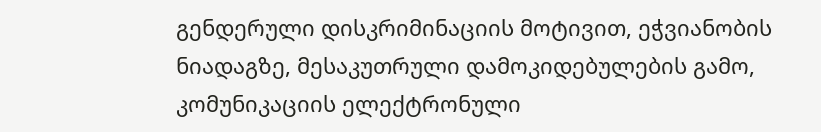გენდერული დისკრიმინაციის მოტივით, ეჭვიანობის ნიადაგზე, მესაკუთრული დამოკიდებულების გამო, კომუნიკაციის ელექტრონული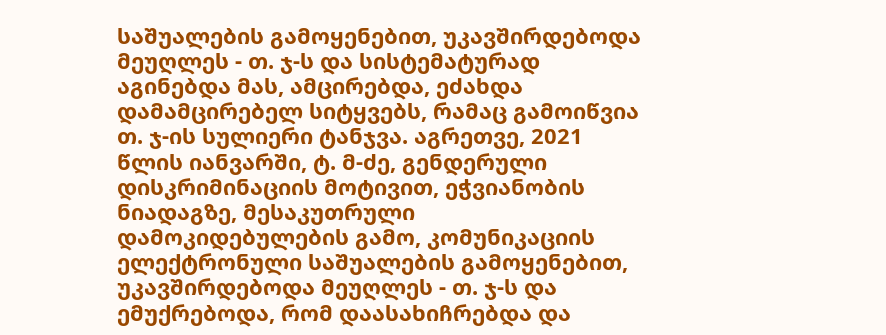საშუალების გამოყენებით, უკავშირდებოდა მეუღლეს - თ. ჯ-ს და სისტემატურად აგინებდა მას, ამცირებდა, ეძახდა დამამცირებელ სიტყვებს, რამაც გამოიწვია თ. ჯ-ის სულიერი ტანჯვა. აგრეთვე, 2021 წლის იანვარში, ტ. მ-ძე, გენდერული დისკრიმინაციის მოტივით, ეჭვიანობის ნიადაგზე, მესაკუთრული დამოკიდებულების გამო, კომუნიკაციის ელექტრონული საშუალების გამოყენებით, უკავშირდებოდა მეუღლეს - თ. ჯ-ს და ემუქრებოდა, რომ დაასახიჩრებდა და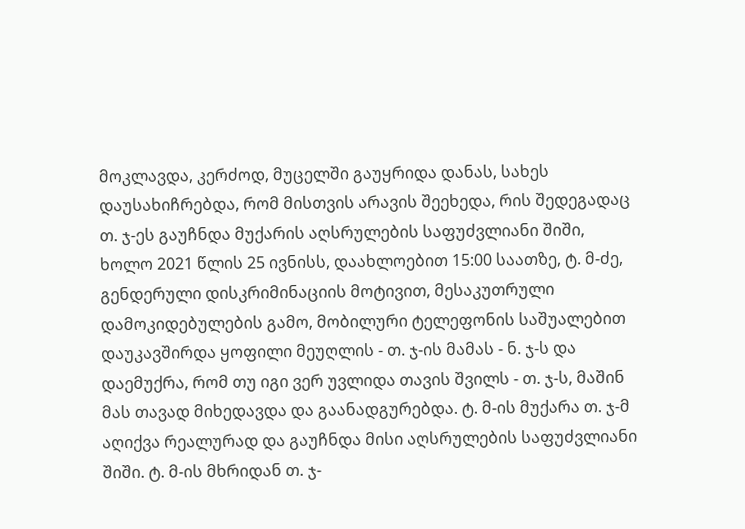მოკლავდა, კერძოდ, მუცელში გაუყრიდა დანას, სახეს დაუსახიჩრებდა, რომ მისთვის არავის შეეხედა, რის შედეგადაც თ. ჯ-ეს გაუჩნდა მუქარის აღსრულების საფუძვლიანი შიში, ხოლო 2021 წლის 25 ივნისს, დაახლოებით 15:00 საათზე, ტ. მ-ძე, გენდერული დისკრიმინაციის მოტივით, მესაკუთრული დამოკიდებულების გამო, მობილური ტელეფონის საშუალებით დაუკავშირდა ყოფილი მეუღლის - თ. ჯ-ის მამას - ნ. ჯ-ს და დაემუქრა, რომ თუ იგი ვერ უვლიდა თავის შვილს - თ. ჯ-ს, მაშინ მას თავად მიხედავდა და გაანადგურებდა. ტ. მ-ის მუქარა თ. ჯ-მ აღიქვა რეალურად და გაუჩნდა მისი აღსრულების საფუძვლიანი შიში. ტ. მ-ის მხრიდან თ. ჯ-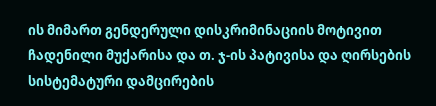ის მიმართ გენდერული დისკრიმინაციის მოტივით ჩადენილი მუქარისა და თ. ჯ-ის პატივისა და ღირსების სისტემატური დამცირების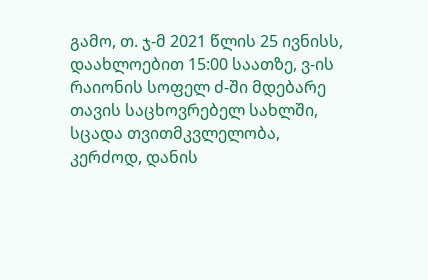გამო, თ. ჯ-მ 2021 წლის 25 ივნისს, დაახლოებით 15:00 საათზე, ვ-ის რაიონის სოფელ ძ-ში მდებარე თავის საცხოვრებელ სახლში, სცადა თვითმკვლელობა, კერძოდ, დანის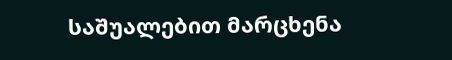საშუალებით მარცხენა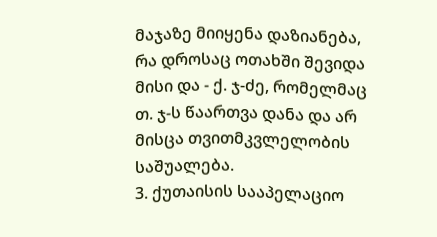მაჯაზე მიიყენა დაზიანება, რა დროსაც ოთახში შევიდა მისი და - ქ. ჯ-ძე, რომელმაც თ. ჯ-ს წაართვა დანა და არ მისცა თვითმკვლელობის საშუალება.
3. ქუთაისის სააპელაციო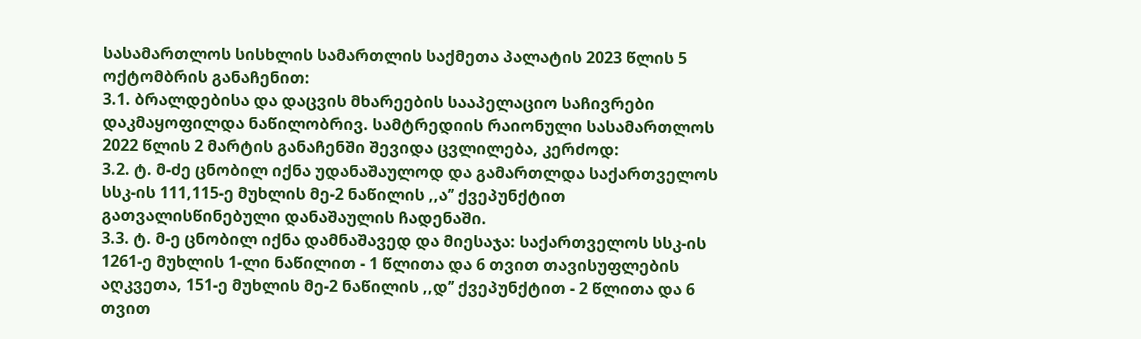სასამართლოს სისხლის სამართლის საქმეთა პალატის 2023 წლის 5 ოქტომბრის განაჩენით:
3.1. ბრალდებისა და დაცვის მხარეების სააპელაციო საჩივრები დაკმაყოფილდა ნაწილობრივ. სამტრედიის რაიონული სასამართლოს 2022 წლის 2 მარტის განაჩენში შევიდა ცვლილება, კერძოდ:
3.2. ტ. მ-ძე ცნობილ იქნა უდანაშაულოდ და გამართლდა საქართველოს სსკ-ის 111,115-ე მუხლის მე-2 ნაწილის ,,ა’’ ქვეპუნქტით გათვალისწინებული დანაშაულის ჩადენაში.
3.3. ტ. მ-ე ცნობილ იქნა დამნაშავედ და მიესაჯა: საქართველოს სსკ-ის 1261-ე მუხლის 1-ლი ნაწილით - 1 წლითა და 6 თვით თავისუფლების აღკვეთა, 151-ე მუხლის მე-2 ნაწილის ,,დ’’ ქვეპუნქტით - 2 წლითა და 6 თვით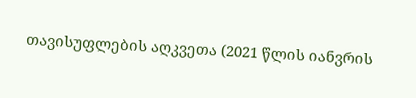თავისუფლების აღკვეთა (2021 წლის იანვრის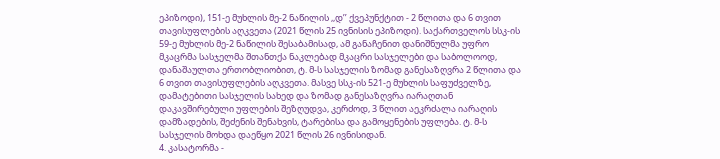ეპიზოდი), 151-ე მუხლის მე-2 ნაწილის ,,დ’’ ქვეპუნქტით - 2 წლითა და 6 თვით თავისუფლების აღკვეთა (2021 წლის 25 ივნისის ეპიზოდი). საქართველოს სსკ-ის 59-ე მუხლის მე-2 ნაწილის შესაბამისად, ამ განაჩენით დანიშნულმა უფრო მკაცრმა სასჯელმა შთანთქა ნაკლებად მკაცრი სასჯელები და საბოლოოდ, დანაშაულთა ერთობლიობით, ტ. მ-ს სასჯელის ზომად განესაზღვრა 2 წლითა და 6 თვით თავისუფლების აღკვეთა. მასვე სსკ-ის 521-ე მუხლის საფუძველზე, დამატებითი სასჯელის სახედ და ზომად განესაზღვრა იარაღთან დაკავშირებული უფლების შეზღუდვა, კერძოდ, 3 წლით აეკრძალა იარაღის დამზადების, შეძენის შენახვის, ტარებისა და გამოყენების უფლება. ტ. მ-ს სასჯელის მოხდა დაეწყო 2021 წლის 26 ივნისიდან.
4. კასატორმა -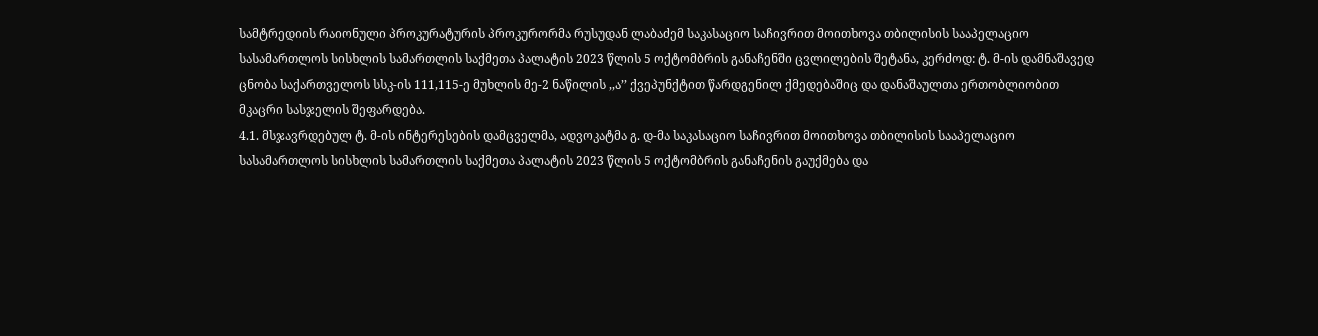სამტრედიის რაიონული პროკურატურის პროკურორმა რუსუდან ლაბაძემ საკასაციო საჩივრით მოითხოვა თბილისის სააპელაციო სასამართლოს სისხლის სამართლის საქმეთა პალატის 2023 წლის 5 ოქტომბრის განაჩენში ცვლილების შეტანა, კერძოდ: ტ. მ-ის დამნაშავედ ცნობა საქართველოს სსკ-ის 111,115-ე მუხლის მე-2 ნაწილის ,,ა’’ ქვეპუნქტით წარდგენილ ქმედებაშიც და დანაშაულთა ერთობლიობით მკაცრი სასჯელის შეფარდება.
4.1. მსჯავრდებულ ტ. მ-ის ინტერესების დამცველმა, ადვოკატმა გ. დ-მა საკასაციო საჩივრით მოითხოვა თბილისის სააპელაციო სასამართლოს სისხლის სამართლის საქმეთა პალატის 2023 წლის 5 ოქტომბრის განაჩენის გაუქმება და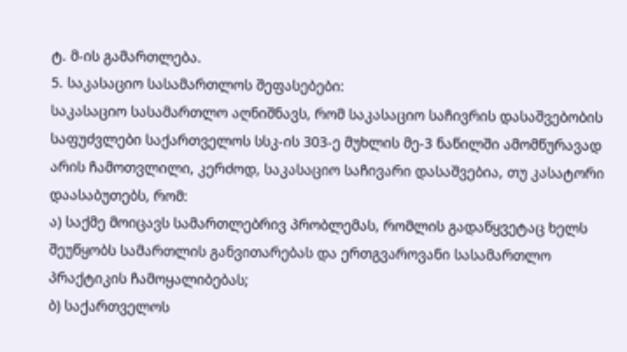ტ. მ-ის გამართლება.
5. საკასაციო სასამართლოს შეფასებები:
საკასაციო სასამართლო აღნიშნავს, რომ საკასაციო საჩივრის დასაშვებობის საფუძვლები საქართველოს სსკ-ის 303-ე მუხლის მე-3 ნაწილში ამომწურავად არის ჩამოთვლილი, კერძოდ, საკასაციო საჩივარი დასაშვებია, თუ კასატორი დაასაბუთებს, რომ:
ა) საქმე მოიცავს სამართლებრივ პრობლემას, რომლის გადაწყვეტაც ხელს შეუწყობს სამართლის განვითარებას და ერთგვაროვანი სასამართლო პრაქტიკის ჩამოყალიბებას;
ბ) საქართველოს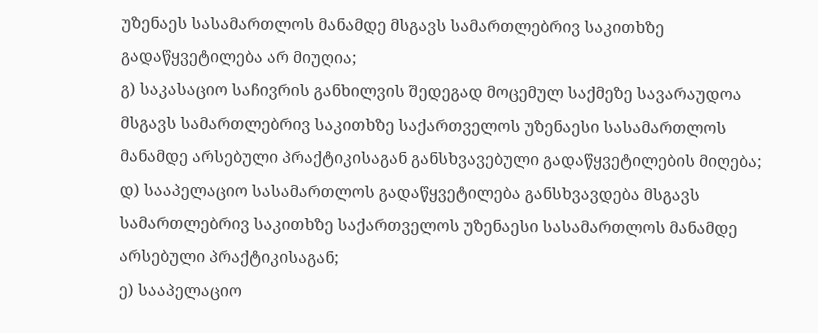უზენაეს სასამართლოს მანამდე მსგავს სამართლებრივ საკითხზე გადაწყვეტილება არ მიუღია;
გ) საკასაციო საჩივრის განხილვის შედეგად მოცემულ საქმეზე სავარაუდოა მსგავს სამართლებრივ საკითხზე საქართველოს უზენაესი სასამართლოს მანამდე არსებული პრაქტიკისაგან განსხვავებული გადაწყვეტილების მიღება;
დ) სააპელაციო სასამართლოს გადაწყვეტილება განსხვავდება მსგავს სამართლებრივ საკითხზე საქართველოს უზენაესი სასამართლოს მანამდე არსებული პრაქტიკისაგან;
ე) სააპელაციო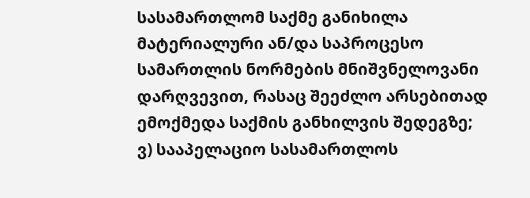სასამართლომ საქმე განიხილა მატერიალური ან/და საპროცესო სამართლის ნორმების მნიშვნელოვანი დარღვევით, რასაც შეეძლო არსებითად ემოქმედა საქმის განხილვის შედეგზე;
ვ) სააპელაციო სასამართლოს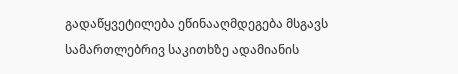გადაწყვეტილება ეწინააღმდეგება მსგავს სამართლებრივ საკითხზე ადამიანის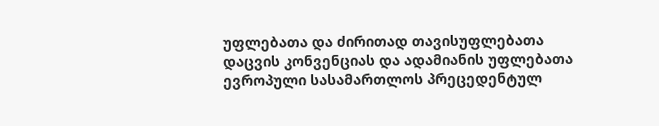უფლებათა და ძირითად თავისუფლებათა დაცვის კონვენციას და ადამიანის უფლებათა ევროპული სასამართლოს პრეცედენტულ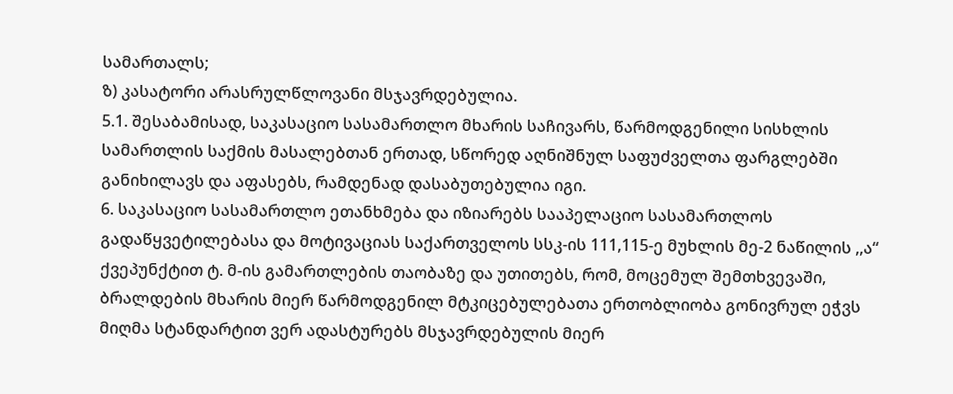სამართალს;
ზ) კასატორი არასრულწლოვანი მსჯავრდებულია.
5.1. შესაბამისად, საკასაციო სასამართლო მხარის საჩივარს, წარმოდგენილი სისხლის სამართლის საქმის მასალებთან ერთად, სწორედ აღნიშნულ საფუძველთა ფარგლებში განიხილავს და აფასებს, რამდენად დასაბუთებულია იგი.
6. საკასაციო სასამართლო ეთანხმება და იზიარებს სააპელაციო სასამართლოს გადაწყვეტილებასა და მოტივაციას საქართველოს სსკ-ის 111,115-ე მუხლის მე-2 ნაწილის ,,ა“ ქვეპუნქტით ტ. მ-ის გამართლების თაობაზე და უთითებს, რომ, მოცემულ შემთხვევაში, ბრალდების მხარის მიერ წარმოდგენილ მტკიცებულებათა ერთობლიობა გონივრულ ეჭვს მიღმა სტანდარტით ვერ ადასტურებს მსჯავრდებულის მიერ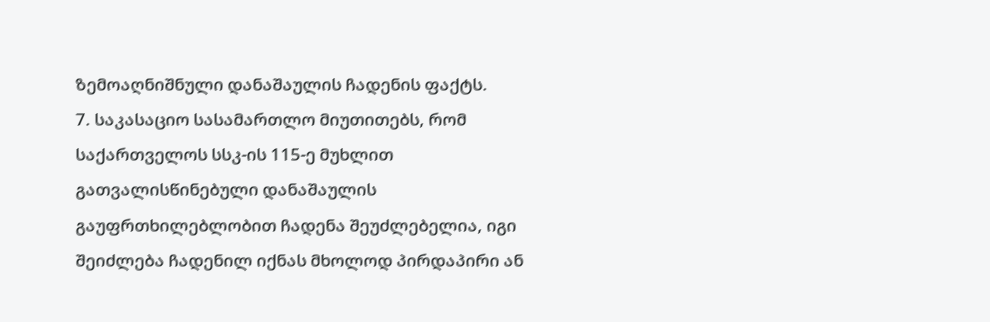ზემოაღნიშნული დანაშაულის ჩადენის ფაქტს.
7. საკასაციო სასამართლო მიუთითებს, რომ საქართველოს სსკ-ის 115-ე მუხლით გათვალისწინებული დანაშაულის გაუფრთხილებლობით ჩადენა შეუძლებელია, იგი შეიძლება ჩადენილ იქნას მხოლოდ პირდაპირი ან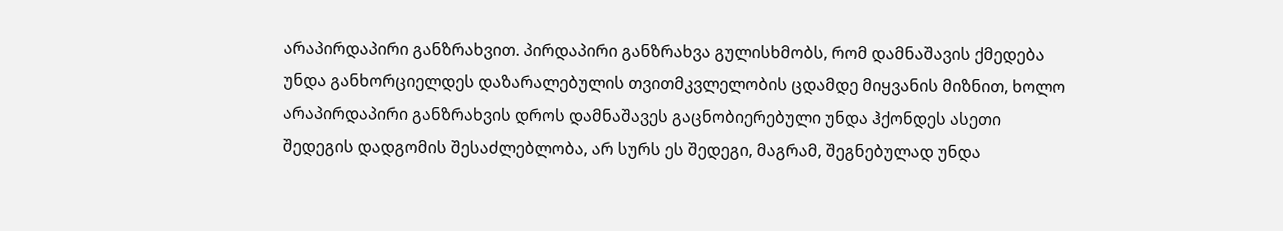არაპირდაპირი განზრახვით. პირდაპირი განზრახვა გულისხმობს, რომ დამნაშავის ქმედება უნდა განხორციელდეს დაზარალებულის თვითმკვლელობის ცდამდე მიყვანის მიზნით, ხოლო არაპირდაპირი განზრახვის დროს დამნაშავეს გაცნობიერებული უნდა ჰქონდეს ასეთი შედეგის დადგომის შესაძლებლობა, არ სურს ეს შედეგი, მაგრამ, შეგნებულად უნდა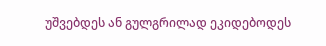უშვებდეს ან გულგრილად ეკიდებოდეს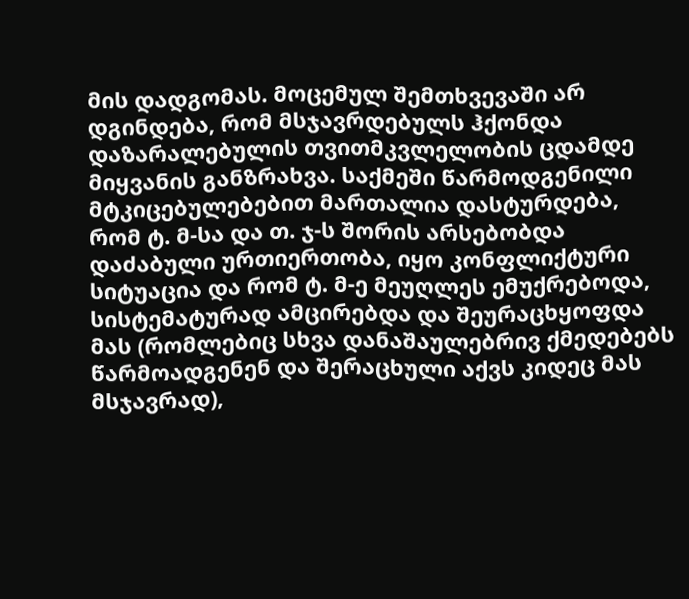მის დადგომას. მოცემულ შემთხვევაში არ დგინდება, რომ მსჯავრდებულს ჰქონდა დაზარალებულის თვითმკვლელობის ცდამდე მიყვანის განზრახვა. საქმეში წარმოდგენილი მტკიცებულებებით მართალია დასტურდება, რომ ტ. მ-სა და თ. ჯ-ს შორის არსებობდა დაძაბული ურთიერთობა, იყო კონფლიქტური სიტუაცია და რომ ტ. მ-ე მეუღლეს ემუქრებოდა, სისტემატურად ამცირებდა და შეურაცხყოფდა მას (რომლებიც სხვა დანაშაულებრივ ქმედებებს წარმოადგენენ და შერაცხული აქვს კიდეც მას მსჯავრად),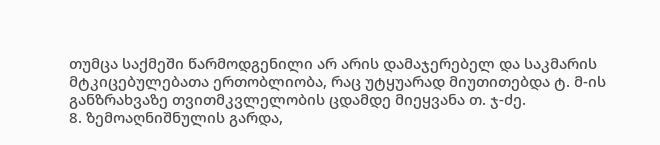თუმცა საქმეში წარმოდგენილი არ არის დამაჯერებელ და საკმარის მტკიცებულებათა ერთობლიობა, რაც უტყუარად მიუთითებდა ტ. მ-ის განზრახვაზე თვითმკვლელობის ცდამდე მიეყვანა თ. ჯ-ძე.
8. ზემოაღნიშნულის გარდა,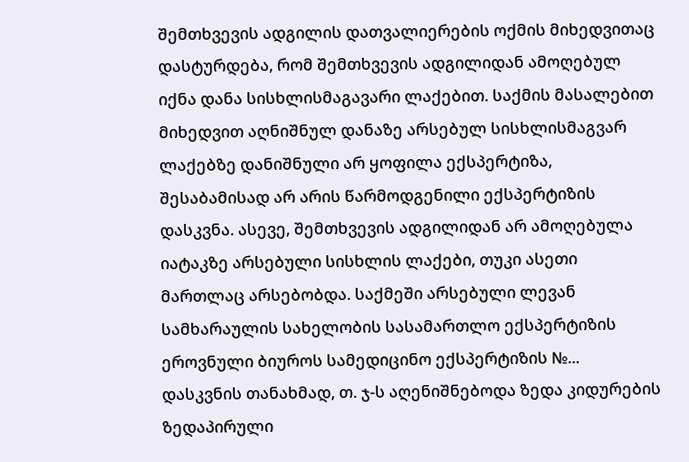შემთხვევის ადგილის დათვალიერების ოქმის მიხედვითაც დასტურდება, რომ შემთხვევის ადგილიდან ამოღებულ იქნა დანა სისხლისმაგავარი ლაქებით. საქმის მასალებით მიხედვით აღნიშნულ დანაზე არსებულ სისხლისმაგვარ ლაქებზე დანიშნული არ ყოფილა ექსპერტიზა, შესაბამისად არ არის წარმოდგენილი ექსპერტიზის დასკვნა. ასევე, შემთხვევის ადგილიდან არ ამოღებულა იატაკზე არსებული სისხლის ლაქები, თუკი ასეთი მართლაც არსებობდა. საქმეში არსებული ლევან სამხარაულის სახელობის სასამართლო ექსპერტიზის ეროვნული ბიუროს სამედიცინო ექსპერტიზის №... დასკვნის თანახმად, თ. ჯ-ს აღენიშნებოდა ზედა კიდურების ზედაპირული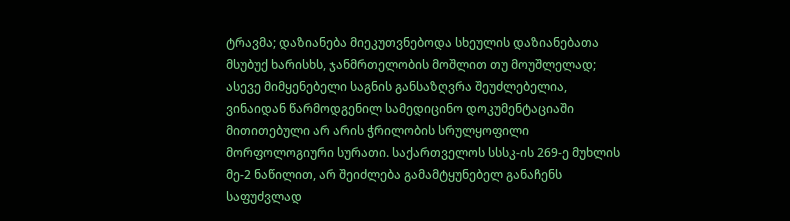ტრავმა; დაზიანება მიეკუთვნებოდა სხეულის დაზიანებათა მსუბუქ ხარისხს, ჯანმრთელობის მოშლით თუ მოუშლელად; ასევე მიმყენებელი საგნის განსაზღვრა შეუძლებელია, ვინაიდან წარმოდგენილ სამედიცინო დოკუმენტაციაში მითითებული არ არის ჭრილობის სრულყოფილი მორფოლოგიური სურათი. საქართველოს სსსკ-ის 269-ე მუხლის მე-2 ნაწილით, არ შეიძლება გამამტყუნებელ განაჩენს საფუძვლად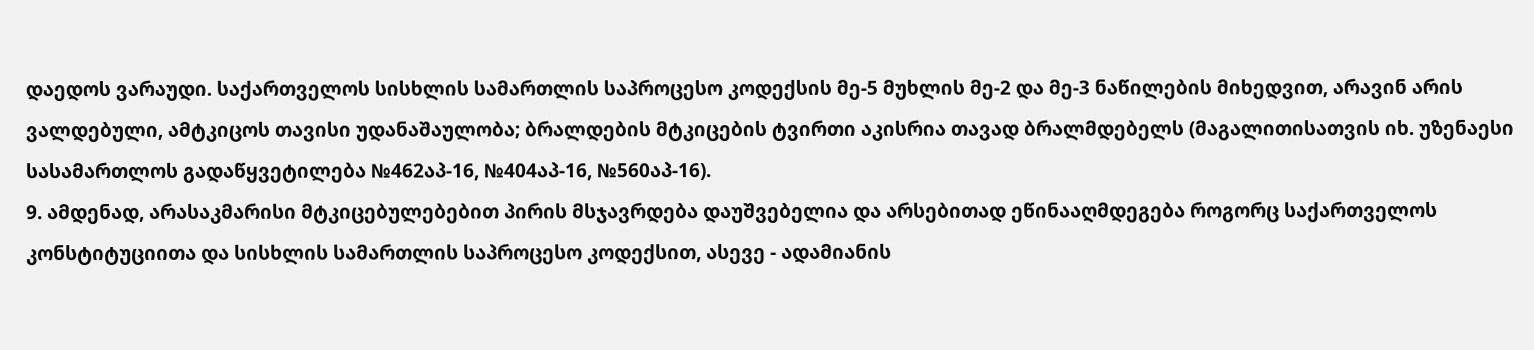დაედოს ვარაუდი. საქართველოს სისხლის სამართლის საპროცესო კოდექსის მე-5 მუხლის მე-2 და მე-3 ნაწილების მიხედვით, არავინ არის ვალდებული, ამტკიცოს თავისი უდანაშაულობა; ბრალდების მტკიცების ტვირთი აკისრია თავად ბრალმდებელს (მაგალითისათვის იხ. უზენაესი სასამართლოს გადაწყვეტილება №462აპ-16, №404აპ-16, №560აპ-16).
9. ამდენად, არასაკმარისი მტკიცებულებებით პირის მსჯავრდება დაუშვებელია და არსებითად ეწინააღმდეგება როგორც საქართველოს კონსტიტუციითა და სისხლის სამართლის საპროცესო კოდექსით, ასევე - ადამიანის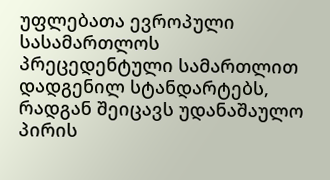უფლებათა ევროპული სასამართლოს პრეცედენტული სამართლით დადგენილ სტანდარტებს, რადგან შეიცავს უდანაშაულო პირის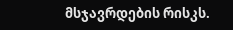მსჯავრდების რისკს.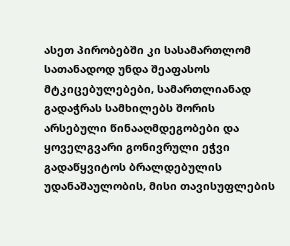ასეთ პირობებში კი სასამართლომ სათანადოდ უნდა შეაფასოს მტკიცებულებები, სამართლიანად გადაჭრას სამხილებს შორის არსებული წინააღმდეგობები და ყოველგვარი გონივრული ეჭვი გადაწყვიტოს ბრალდებულის უდანაშაულობის, მისი თავისუფლების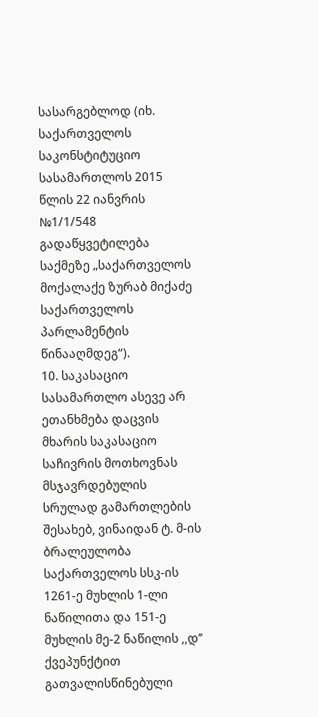სასარგებლოდ (იხ. საქართველოს საკონსტიტუციო სასამართლოს 2015 წლის 22 იანვრის №1/1/548 გადაწყვეტილება საქმეზე „საქართველოს მოქალაქე ზურაბ მიქაძე საქართველოს პარლამენტის წინააღმდეგ“).
10. საკასაციო სასამართლო ასევე არ ეთანხმება დაცვის მხარის საკასაციო საჩივრის მოთხოვნას მსჯავრდებულის სრულად გამართლების შესახებ, ვინაიდან ტ. მ-ის ბრალეულობა საქართველოს სსკ-ის 1261-ე მუხლის 1-ლი ნაწილითა და 151-ე მუხლის მე-2 ნაწილის ,,დ’’ ქვეპუნქტით გათვალისწინებული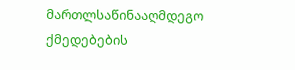მართლსაწინააღმდეგო ქმედებების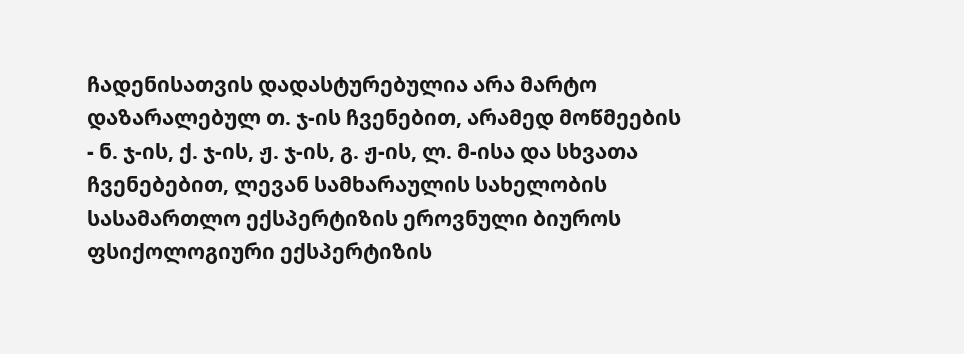ჩადენისათვის დადასტურებულია არა მარტო დაზარალებულ თ. ჯ-ის ჩვენებით, არამედ მოწმეების - ნ. ჯ-ის, ქ. ჯ-ის, ჟ. ჯ-ის, გ. ჟ-ის, ლ. მ-ისა და სხვათა ჩვენებებით, ლევან სამხარაულის სახელობის სასამართლო ექსპერტიზის ეროვნული ბიუროს ფსიქოლოგიური ექსპერტიზის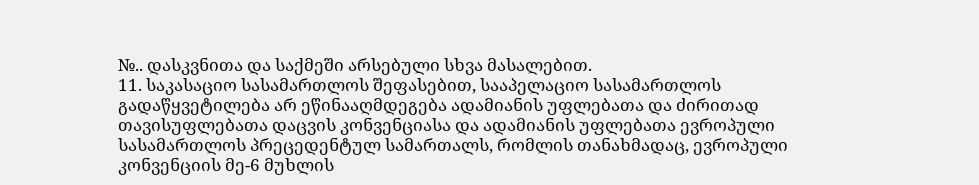№.. დასკვნითა და საქმეში არსებული სხვა მასალებით.
11. საკასაციო სასამართლოს შეფასებით, სააპელაციო სასამართლოს გადაწყვეტილება არ ეწინააღმდეგება ადამიანის უფლებათა და ძირითად თავისუფლებათა დაცვის კონვენციასა და ადამიანის უფლებათა ევროპული სასამართლოს პრეცედენტულ სამართალს, რომლის თანახმადაც, ევროპული კონვენციის მე-6 მუხლის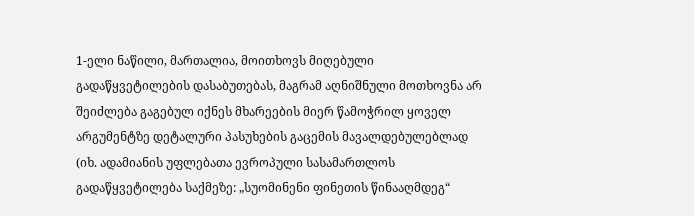1-ელი ნაწილი, მართალია, მოითხოვს მიღებული გადაწყვეტილების დასაბუთებას, მაგრამ აღნიშნული მოთხოვნა არ შეიძლება გაგებულ იქნეს მხარეების მიერ წამოჭრილ ყოველ არგუმენტზე დეტალური პასუხების გაცემის მავალდებულებლად (იხ. ადამიანის უფლებათა ევროპული სასამართლოს გადაწყვეტილება საქმეზე: „სუომინენი ფინეთის წინააღმდეგ“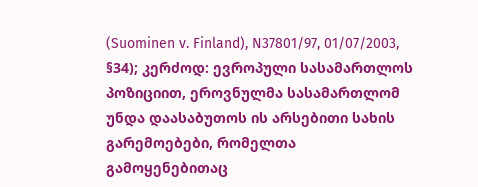(Suominen v. Finland), N37801/97, 01/07/2003, §34); კერძოდ: ევროპული სასამართლოს პოზიციით, ეროვნულმა სასამართლომ უნდა დაასაბუთოს ის არსებითი სახის გარემოებები, რომელთა გამოყენებითაც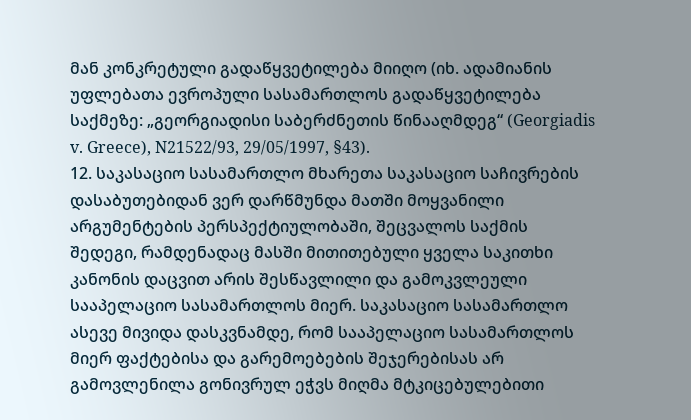მან კონკრეტული გადაწყვეტილება მიიღო (იხ. ადამიანის უფლებათა ევროპული სასამართლოს გადაწყვეტილება საქმეზე: „გეორგიადისი საბერძნეთის წინააღმდეგ“ (Georgiadis v. Greece), N21522/93, 29/05/1997, §43).
12. საკასაციო სასამართლო მხარეთა საკასაციო საჩივრების დასაბუთებიდან ვერ დარწმუნდა მათში მოყვანილი არგუმენტების პერსპექტიულობაში, შეცვალოს საქმის შედეგი, რამდენადაც მასში მითითებული ყველა საკითხი კანონის დაცვით არის შესწავლილი და გამოკვლეული სააპელაციო სასამართლოს მიერ. საკასაციო სასამართლო ასევე მივიდა დასკვნამდე, რომ სააპელაციო სასამართლოს მიერ ფაქტებისა და გარემოებების შეჯერებისას არ გამოვლენილა გონივრულ ეჭვს მიღმა მტკიცებულებითი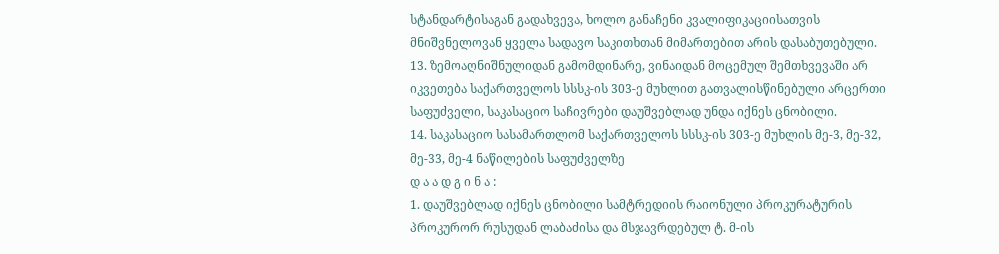სტანდარტისაგან გადახვევა, ხოლო განაჩენი კვალიფიკაციისათვის მნიშვნელოვან ყველა სადავო საკითხთან მიმართებით არის დასაბუთებული.
13. ზემოაღნიშნულიდან გამომდინარე, ვინაიდან მოცემულ შემთხვევაში არ იკვეთება საქართველოს სსსკ-ის 303-ე მუხლით გათვალისწინებული არცერთი საფუძველი, საკასაციო საჩივრები დაუშვებლად უნდა იქნეს ცნობილი.
14. საკასაციო სასამართლომ საქართველოს სსსკ-ის 303-ე მუხლის მე-3, მე-32, მე-33, მე-4 ნაწილების საფუძველზე
დ ა ა დ გ ი ნ ა :
1. დაუშვებლად იქნეს ცნობილი სამტრედიის რაიონული პროკურატურის პროკურორ რუსუდან ლაბაძისა და მსჯავრდებულ ტ. მ-ის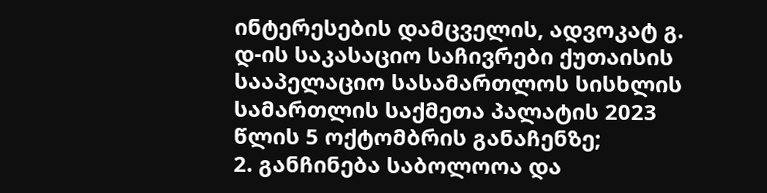ინტერესების დამცველის, ადვოკატ გ. დ-ის საკასაციო საჩივრები ქუთაისის სააპელაციო სასამართლოს სისხლის სამართლის საქმეთა პალატის 2023 წლის 5 ოქტომბრის განაჩენზე;
2. განჩინება საბოლოოა და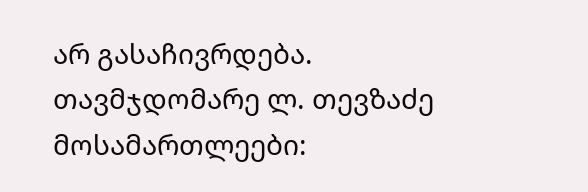არ გასაჩივრდება.
თავმჯდომარე ლ. თევზაძე
მოსამართლეები: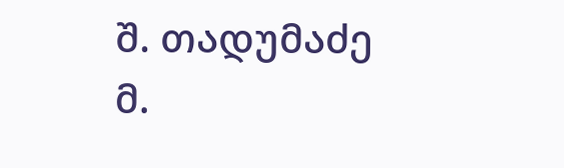შ. თადუმაძე
მ.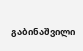გაბინაშვილი